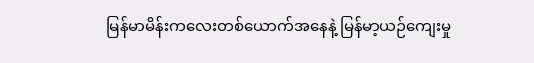မြန်မာမိန်းကလေးတစ်ယောက်အနေနဲ့ မြန်မာ့ယဉ်ကျေးမှု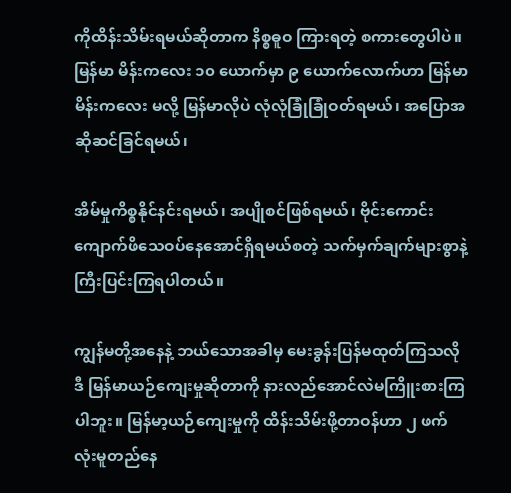ကိုထိန်းသိမ်းရမယ်ဆိုတာက နိစ္စဓူဝ ကြားရတဲ့ စကားတွေပါပဲ။ မြန်မာ မိန်းကလေး ၁၀ ယောက်မှာ ၉ ယောက်လောက်ဟာ မြန်မာမိန်းကလေး မလို့ မြန်မာလိုပဲ လုံလုံခြုံခြုံဝတ်ရမယ်၊ အပြောအဆိုဆင်ခြင်ရမယ်၊

အိမ်မှုကိစ္စနိုင်နင်းရမယ်၊ အပျိုစင်ဖြစ်ရမယ်၊ ဗိုင်းကောင်းကျောက်ဖိသေဝပ်နေအောင်ရှိရမယ်စတဲ့ သက်မှက်ချက်များစွာနဲ့ကြီးပြင်းကြရပါတယ်။

ကျွန်မတို့အနေနဲ့ ဘယ်သောအခါမှ မေးခွန်းပြန်မထုတ်ကြသလို ဒီ မြန်မာယဉ်ကျေးမှုဆိုတာကို နားလည်အောင်လဲမကြိူးစားကြပါဘူး။ မြန်မာ့ယဉ်ကျေးမှုကို ထိန်းသိမ်းဖို့တာဝန်ဟာ ၂ ဖက်လုံးမူတည်နေ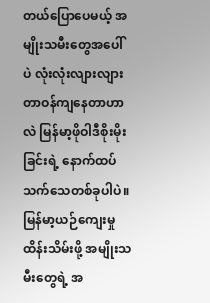တယ်ပြောပေမယ့် အမျိုးသမီးတွေအပေါ်ပဲ လုံးလုံးလျားလျားတာဝန်ကျနေတာဟာလဲ မြန်မာ့ဖိုဝါဒီစိုးမိုးခြင်းရဲ့ နောက်ထပ်သက်သေတစ်ခုပါပဲ။ မြန်မာ့ယဉ်ကျေးမှုထိန်းသိမ်းဖို့ အမျိုးသမီးတွေရဲ့ အ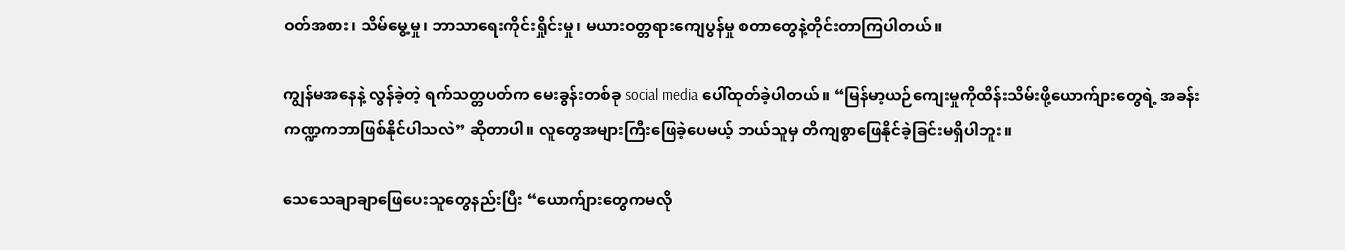ဝတ်အစား၊ သိမ်မွေ့မှု၊ ဘာသာရေးကိုင်းရှိုင်းမှု၊ မယားဝတ္တရားကျေပွန်မှု စတာတွေနဲ့တိုင်းတာကြပါတယ်။

ကျွန်မအနေနဲ့ လွန်ခဲ့တဲ့ ရက်သတ္တပတ်က မေးခွန်းတစ်ခု social media ပေါ်ထုတ်ခဲ့ပါတယ်။ “မြန်မာ့ယဉ်ကျေးမှုကိုထိန်းသိမ်းဖို့ယောက်ျားတွေရဲ့ အခန်းကဏ္ဍကဘာဖြစ်နိုင်ပါသလဲ” ဆိုတာပါ။ လူတွေအများကြီးဖြေခဲ့ပေမယ့် ဘယ်သူမှ တိကျစွာဖြေနိုင်ခဲ့ခြင်းမရှိပါဘူး။

သေသေချာချာဖြေပေးသူတွေနည်းပြီး “ယောက်ျားတွေကမလို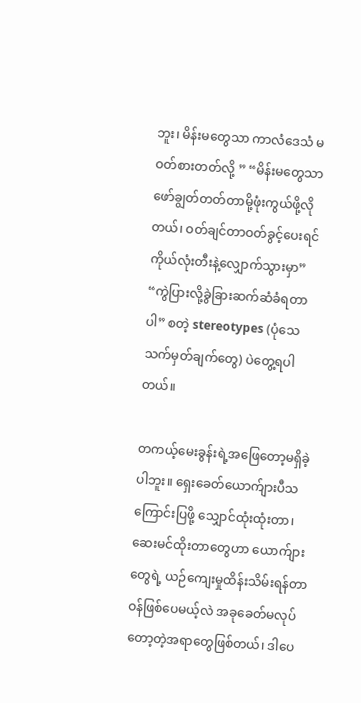ဘူး၊ မိန်းမတွေသာ ကာလံဒေသံ မဝတ်စားတတ်လို့ ” “မိန်းမတွေသာ ဖော်ချွတ်တတ်တာမို့ဖုံးကွယ်ဖို့လိုတယ်၊ ဝတ်ချင်တာဝတ်ခွင့်ပေးရင် ကိုယ်လုံးတီးနဲ့လျှောက်သွားမှာ” “ကွဲပြားလို့ခွဲခြားဆက်ဆံခံရတာပါ” စတဲ့ stereotypes (ပုံသေသက်မှတ်ချက်တွေ) ပဲတွေ့ရပါတယ်။

တကယ့်မေးခွန်းရဲ့အဖြေတော့မရှိခဲ့ပါဘူး။ ရှေးခေတ်ယောက်ျားပီသကြောင်းပြဖို့ သျှောင်ထုံးထုံးတာ၊ ဆေးမင်ထိုးတာတွေဟာ ယောက်ျားတွေရဲ့ ယဉ်ကျေးမှုထိန်းသိမ်းရန်တာဝန်ဖြစ်ပေမယ့်လဲ အခုခေတ်မလုပ်တော့တဲ့အရာတွေဖြစ်တယ်၊ ဒါပေ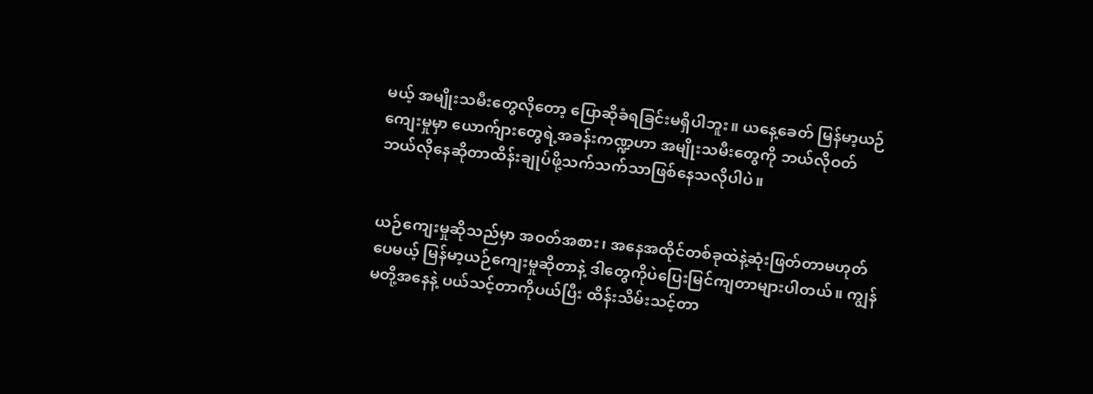မယ့် အမျိုးသမီးတွေလိုတော့ ပြောဆိုခံရခြင်းမရှိပါဘူး။ ယနေ့ခေတ် မြန်မာ့ယဉ်ကျေးမှုမှာ ယောက်ျားတွေရဲ့အခန်းကဏ္ဍဟာ အမျိုးသမီးတွေကို ဘယ်လိုဝတ် ဘယ်လိုနေဆိုတာထိန်းချုပ်ဖို့သက်သက်သာဖြစ်နေသလိုပါပဲ။


ယဉ်ကျေးမှုဆိုသည်မှာ အဝတ်အစား၊ အနေအထိုင်တစ်ခုထဲနဲ့ဆုံးဖြတ်တာမဟုတ်ပေမယ့် မြန်မာ့ယဉ်ကျေးမှုဆိုတာနဲ့ ဒါတွေကိုပဲပြေးမြင်ကျတာများပါတယ်။ ကျွန်မတို့အနေနဲ့ ပယ်သင့်တာကိုပယ်ပြီး ထိန်းသိမ်းသင့်တာ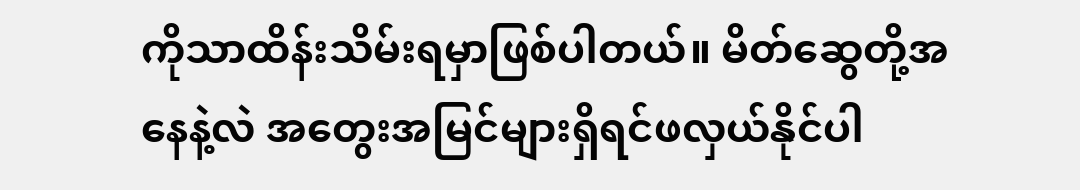ကိုသာထိန်းသိမ်းရမှာဖြစ်ပါတယ်။ မိတ်ဆွေတို့အနေနဲ့လဲ အတွေးအမြင်များရှိရင်ဖလှယ်နိုင်ပါ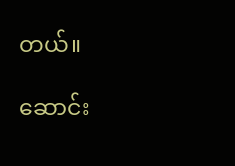တယ်။

ဆောင်း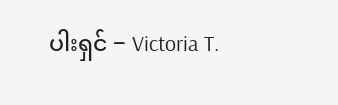ပါးရှင် − Victoria T.